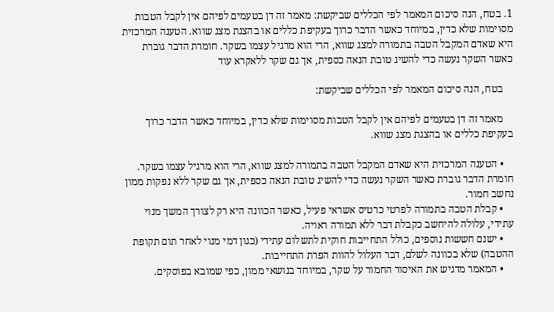1. בטח, הנה סיכום המאמר לפי הכללים שביקשת: מאמר זה דן בטעמים לפיהם אין לקבל הטבות מסוימות שלא כדין, במיוחד כאשר הדבר כרוך בעקיפת כללים או בהצגת מצג שווא. הטענה המרכזית היא שאדם המקבל הטבה בתמורה למצג שווא, הרי הוא מרגיל עצמו בשקר. חומרת הדבר גוברת כאשר השקר נעשה כדי להשיג טובת הנאה כספית, אך גם שקר ללאקרא עוד

    בטח, הנה סיכום המאמר לפי הכללים שביקשת:

    מאמר זה דן בטעמים לפיהם אין לקבל הטבות מסוימות שלא כדין, במיוחד כאשר הדבר כרוך בעקיפת כללים או בהצגת מצג שווא.

    • הטענה המרכזית היא שאדם המקבל הטבה בתמורה למצג שווא, הרי הוא מרגיל עצמו בשקר. חומרת הדבר גוברת כאשר השקר נעשה כדי להשיג טובת הנאה כספית, אך גם שקר ללא נפקות ממון נחשב חמור.
    • קבלת הטבה בתמורה לפרטי כרטיס אשראי פעיל, כאשר הכוונה היא רק לצורך המשך מנוי עתידי, עלולה להיחשב כקבלת דבר ללא תמורה ראויה.
    • ישנם חששות נוספים, כולל התחייבות חוקית לתשלום עתידי (כגון דמי מנוי לאחר תום תקופת ההטבה) שלא בכוונה לשלם, דבר העלול להוות הפרת התחייבות.
    • המאמר מדגיש את האיסור החמור על שקר, במיוחד בנושאי ממון, כפי שמובא בפוסקים.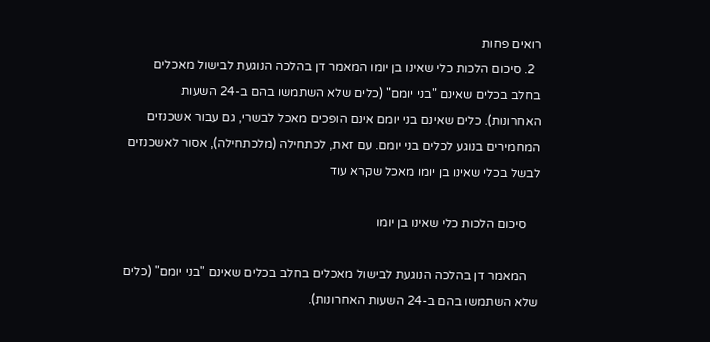רואים פחות
  2. סיכום הלכות כלי שאינו בן יומו המאמר דן בהלכה הנוגעת לבישול מאכלים בחלב בכלים שאינם "בני יומם" (כלים שלא השתמשו בהם ב-24 השעות האחרונות). כלים שאינם בני יומם אינם הופכים מאכל לבשרי, גם עבור אשכנזים המחמירים בנוגע לכלים בני יומם. עם זאת, לכתחילה (מלכתחילה), אסור לאשכנזים לבשל בכלי שאינו בן יומו מאכל שקרא עוד

    סיכום הלכות כלי שאינו בן יומו

    המאמר דן בהלכה הנוגעת לבישול מאכלים בחלב בכלים שאינם "בני יומם" (כלים שלא השתמשו בהם ב-24 השעות האחרונות).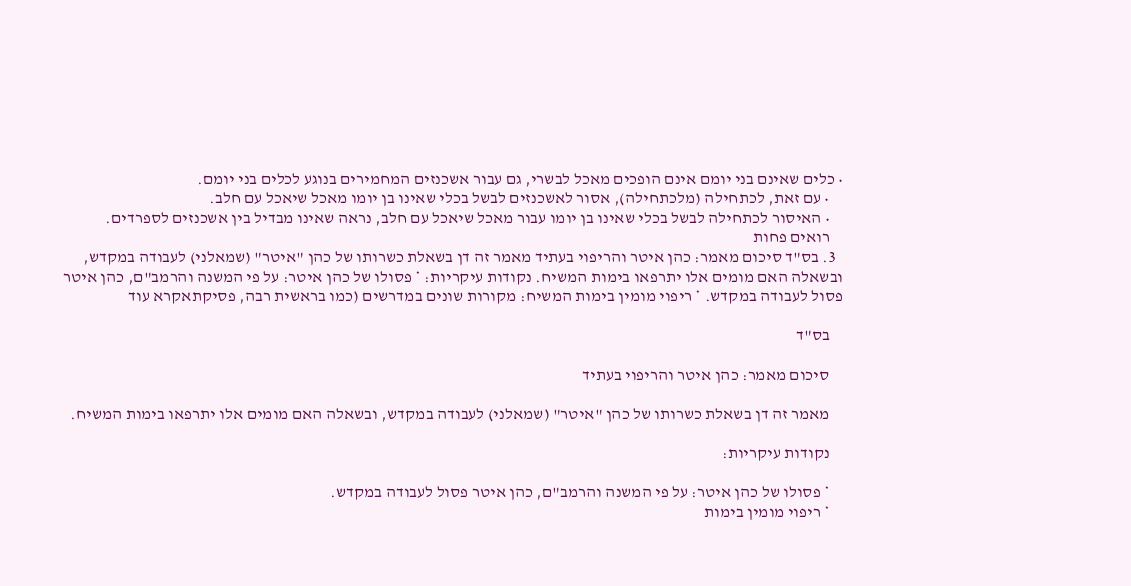• כלים שאינם בני יומם אינם הופכים מאכל לבשרי, גם עבור אשכנזים המחמירים בנוגע לכלים בני יומם.
    • עם זאת, לכתחילה (מלכתחילה), אסור לאשכנזים לבשל בכלי שאינו בן יומו מאכל שיאכל עם חלב.
    • האיסור לכתחילה לבשל בכלי שאינו בן יומו עבור מאכל שיאכל עם חלב, נראה שאינו מבדיל בין אשכנזים לספרדים.
    רואים פחות
  3. בס"ד סיכום מאמר: כהן איטר והריפוי בעתיד מאמר זה דן בשאלת כשרותו של כהן "איטר" (שמאלני) לעבודה במקדש, ובשאלה האם מומים אלו יתרפאו בימות המשיח. נקודות עיקריות: * פסולו של כהן איטר: על פי המשנה והרמב"ם, כהן איטר פסול לעבודה במקדש. * ריפוי מומין בימות המשיח: מקורות שונים במדרשים (כמו בראשית רבה, פסיקתאקרא עוד

    בס"ד

    סיכום מאמר: כהן איטר והריפוי בעתיד

    מאמר זה דן בשאלת כשרותו של כהן "איטר" (שמאלני) לעבודה במקדש, ובשאלה האם מומים אלו יתרפאו בימות המשיח.

    נקודות עיקריות:

    * פסולו של כהן איטר: על פי המשנה והרמב"ם, כהן איטר פסול לעבודה במקדש.
    * ריפוי מומין בימות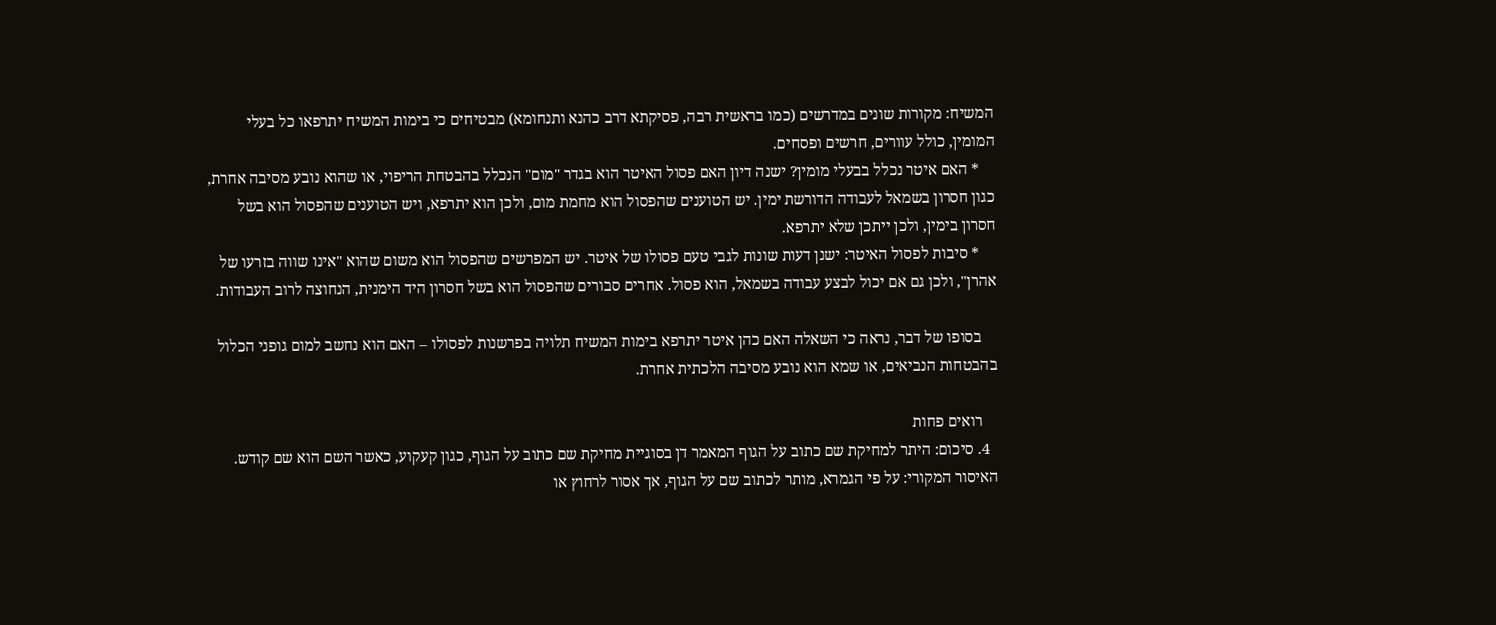המשיח: מקורות שונים במדרשים (כמו בראשית רבה, פסיקתא דרב כהנא ותנחומא) מבטיחים כי בימות המשיח יתרפאו כל בעלי המומין, כולל עוורים, חרשים ופסחים.
    * האם איטר נכלל בבעלי מומין? ישנה דיון האם פסול האיטר הוא בגדר "מום" הנכלל בהבטחת הריפוי, או שהוא נובע מסיבה אחרת, כגון חסרון בשמאל לעבודה הדורשת ימין. יש הטוענים שהפסול הוא מחמת מום, ולכן הוא יתרפא, ויש הטוענים שהפסול הוא בשל חסרון בימין, ולכן ייתכן שלא יתרפא.
    * סיבות לפסול האיטר: ישנן דעות שונות לגבי טעם פסולו של איטר. יש המפרשים שהפסול הוא משום שהוא "אינו שווה בזרעו של אהרן", ולכן גם אם יכול לבצע עבודה בשמאל, הוא פסול. אחרים סבורים שהפסול הוא בשל חסרון היד הימנית, הנחוצה לרוב העבודות.

    בסופו של דבר, נראה כי השאלה האם כהן איטר יתרפא בימות המשיח תלויה בפרשנות לפסולו – האם הוא נחשב למום גופני הכלול בהבטחות הנביאים, או שמא הוא נובע מסיבה הלכתית אחרת.

    רואים פחות
  4. סיכום: היתר למחיקת שם כתוב על הגוף המאמר דן בסוגיית מחיקת שם כתוב על הגוף, כגון קעקוע, כאשר השם הוא שם קודש. האיסור המקורי: על פי הגמרא, מותר לכתוב שם על הגוף, אך אסור לרחוץ או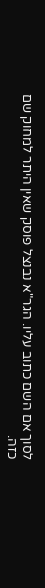לסוך אם השם כתוב עליו. הגר"א נבנצל פוסק שאין היתר למחוק שם כזה.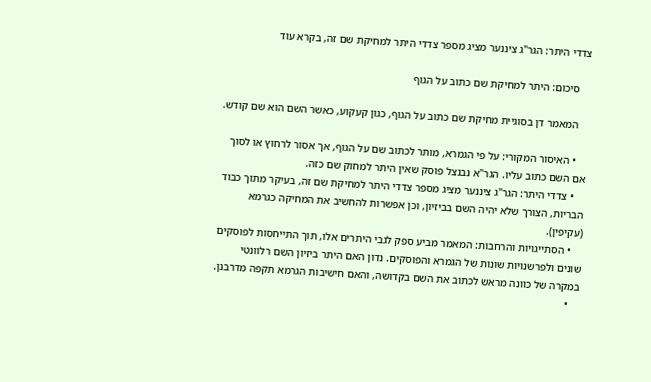צדדי היתר: הגר"ג ציננער מציג מספר צדדי היתר למחיקת שם זה, בקרא עוד

    סיכום: היתר למחיקת שם כתוב על הגוף

    המאמר דן בסוגיית מחיקת שם כתוב על הגוף, כגון קעקוע, כאשר השם הוא שם קודש.

    • האיסור המקורי: על פי הגמרא, מותר לכתוב שם על הגוף, אך אסור לרחוץ או לסוך אם השם כתוב עליו. הגר"א נבנצל פוסק שאין היתר למחוק שם כזה.
    • צדדי היתר: הגר"ג ציננער מציג מספר צדדי היתר למחיקת שם זה, בעיקר מתוך כבוד הבריות, הצורך שלא יהיה השם בביזיון, וכן אפשרות להחשיב את המחיקה כגרמא (עקיפין).
    • הסתייגויות והרחבות: המאמר מביע ספק לגבי היתרים אלו, תוך התייחסות לפוסקים שונים ולפרשנויות שונות של הגמרא והפוסקים. נדון האם היתר ביזיון השם רלוונטי במקרה של כוונה מראש לכתוב את השם בקדושה, והאם חישיבות הגרמא תקפה מדרבנן.
    •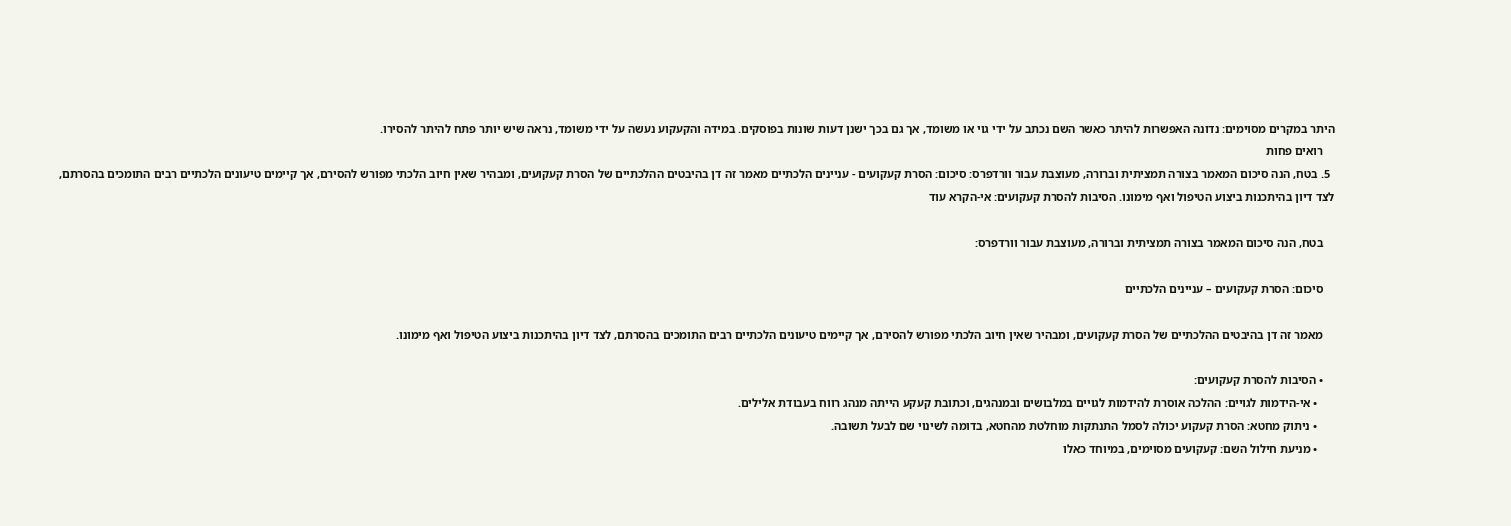היתר במקרים מסוימים: נדונה האפשרות להיתר כאשר השם נכתב על ידי גוי או משומד, אך גם בכך ישנן דעות שונות בפוסקים. במידה והקעקוע נעשה על ידי משומד, נראה שיש יותר פתח להיתר להסירו.
    רואים פחות
  5. בטח, הנה סיכום המאמר בצורה תמציתית וברורה, מעוצבת עבור וורדפרס: סיכום: הסרת קעקועים - עניינים הלכתיים מאמר זה דן בהיבטים ההלכתיים של הסרת קעקועים, ומבהיר שאין חיוב הלכתי מפורש להסירם, אך קיימים טיעונים הלכתיים רבים התומכים בהסרתם, לצד דיון בהיתכנות ביצוע הטיפול ואף מימונו. הסיבות להסרת קעקועים: אי-הקרא עוד

    בטח, הנה סיכום המאמר בצורה תמציתית וברורה, מעוצבת עבור וורדפרס:

    סיכום: הסרת קעקועים – עניינים הלכתיים

    מאמר זה דן בהיבטים ההלכתיים של הסרת קעקועים, ומבהיר שאין חיוב הלכתי מפורש להסירם, אך קיימים טיעונים הלכתיים רבים התומכים בהסרתם, לצד דיון בהיתכנות ביצוע הטיפול ואף מימונו.

    • הסיבות להסרת קעקועים:
      • אי-הידמות לגויים: ההלכה אוסרת להידמות לגויים במלבושים ובמנהגים, וכתובת קעקע הייתה מנהג רווח בעבודת אלילים.
      • ניתוק מחטא: הסרת קעקוע יכולה לסמל התנתקות מוחלטת מהחטא, בדומה לשינוי שם לבעל תשובה.
      • מניעת חילול השם: קעקועים מסוימים, במיוחד כאלו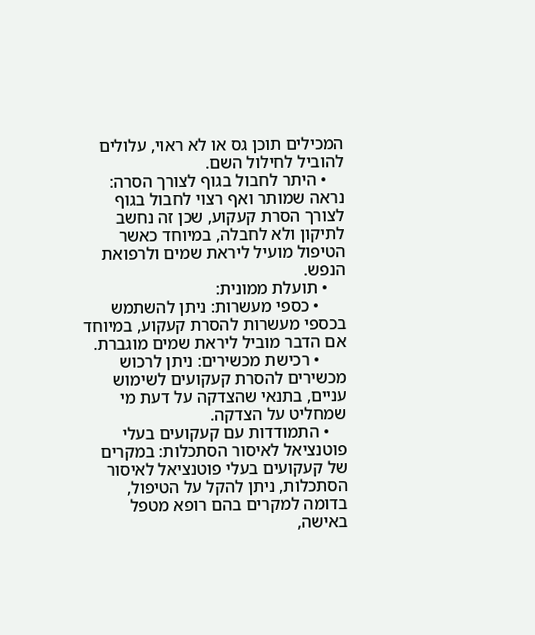המכילים תוכן גס או לא ראוי, עלולים להוביל לחילול השם.
    • היתר לחבול בגוף לצורך הסרה: נראה שמותר ואף רצוי לחבול בגוף לצורך הסרת קעקוע, שכן זה נחשב לתיקון ולא לחבלה, במיוחד כאשר הטיפול מועיל ליראת שמים ולרפואת הנפש.
    • תועלת ממונית:
      • כספי מעשרות: ניתן להשתמש בכספי מעשרות להסרת קעקוע, במיוחד אם הדבר מוביל ליראת שמים מוגברת.
      • רכישת מכשירים: ניתן לרכוש מכשירים להסרת קעקועים לשימוש עניים, בתנאי שהצדקה על דעת מי שמחליט על הצדקה.
    • התמודדות עם קעקועים בעלי פוטנציאל לאיסור הסתכלות: במקרים של קעקועים בעלי פוטנציאל לאיסור הסתכלות, ניתן להקל על הטיפול, בדומה למקרים בהם רופא מטפל באישה,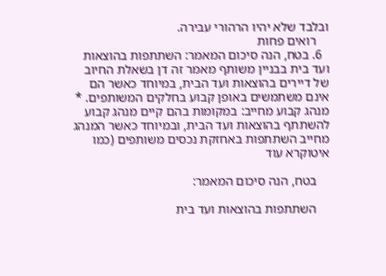ובלבד שלא יהיו הרהורי עבירה.
    רואים פחות
  6. בטח, הנה סיכום המאמר: השתתפות בהוצאות ועד בית בבניין משותף מאמר זה דן בשאלת החיוב של דיירים בהוצאות ועד הבית, במיוחד כאשר הם אינם משתמשים באופן קבוע בחלקים המשותפים. * מנהג קבוע מחייב: במקומות בהם קיים מנהג קבוע להשתתף בהוצאות ועד הבית, ובמיוחד כאשר המנהג מחייב השתתפות באחזקת נכסים משותפים (כמו איטוקרא עוד

    בטח, הנה סיכום המאמר:

    השתתפות בהוצאות ועד בית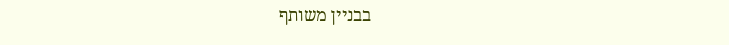בבניין משותף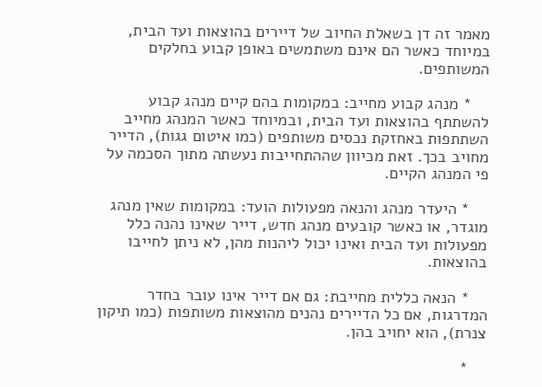מאמר זה דן בשאלת החיוב של דיירים בהוצאות ועד הבית, במיוחד כאשר הם אינם משתמשים באופן קבוע בחלקים המשותפים.

    * מנהג קבוע מחייב: במקומות בהם קיים מנהג קבוע להשתתף בהוצאות ועד הבית, ובמיוחד כאשר המנהג מחייב השתתפות באחזקת נכסים משותפים (כמו איטום גגות), הדייר מחויב בכך. זאת מכיוון שההתחייבות נעשתה מתוך הסכמה על פי המנהג הקיים.

    * היעדר מנהג והנאה מפעולות הועד: במקומות שאין מנהג מוגדר, או כאשר קובעים מנהג חדש, דייר שאינו נהנה כלל מפעולות ועד הבית ואינו יכול ליהנות מהן, לא ניתן לחייבו בהוצאות.

    * הנאה כללית מחייבת: גם אם דייר אינו עובר בחדר המדרגות, אם כל הדיירים נהנים מהוצאות משותפות (כמו תיקון צנרת), הוא יחויב בהן.

    *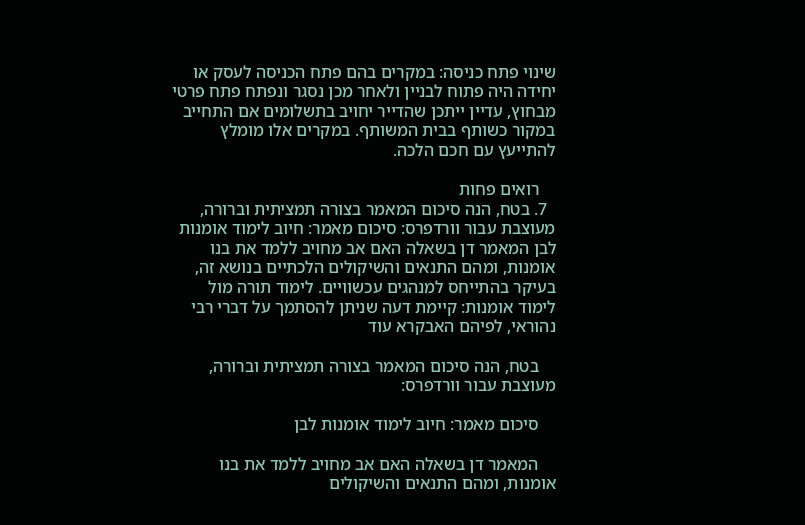שינוי פתח כניסה: במקרים בהם פתח הכניסה לעסק או יחידה היה פתוח לבניין ולאחר מכן נסגר ונפתח פתח פרטי מבחוץ, עדיין ייתכן שהדייר יחויב בתשלומים אם התחייב במקור כשותף בבית המשותף. במקרים אלו מומלץ להתייעץ עם חכם הלכה.

    רואים פחות
  7. בטח, הנה סיכום המאמר בצורה תמציתית וברורה, מעוצבת עבור וורדפרס: סיכום מאמר: חיוב לימוד אומנות לבן המאמר דן בשאלה האם אב מחויב ללמד את בנו אומנות, ומהם התנאים והשיקולים הלכתיים בנושא זה, בעיקר בהתייחס למנהגים עכשוויים. לימוד תורה מול לימוד אומנות: קיימת דעה שניתן להסתמך על דברי רבי נהוראי, לפיהם האבקרא עוד

    בטח, הנה סיכום המאמר בצורה תמציתית וברורה, מעוצבת עבור וורדפרס:

    סיכום מאמר: חיוב לימוד אומנות לבן

    המאמר דן בשאלה האם אב מחויב ללמד את בנו אומנות, ומהם התנאים והשיקולים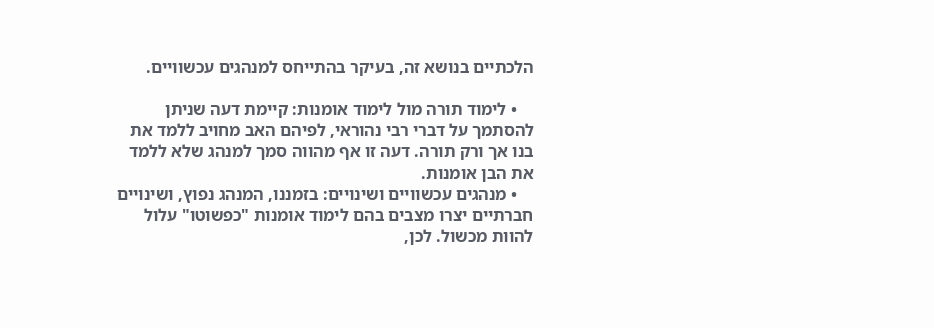הלכתיים בנושא זה, בעיקר בהתייחס למנהגים עכשוויים.

    • לימוד תורה מול לימוד אומנות: קיימת דעה שניתן להסתמך על דברי רבי נהוראי, לפיהם האב מחויב ללמד את בנו אך ורק תורה. דעה זו אף מהווה סמך למנהג שלא ללמד את הבן אומנות.
    • מנהגים עכשוויים ושינויים: בזמננו, המנהג נפוץ, ושינויים חברתיים יצרו מצבים בהם לימוד אומנות "כפשוטו" עלול להוות מכשול. לכן,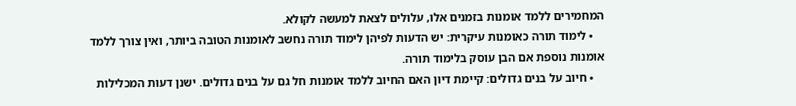המחמירים ללמד אומנות בזמנים אלו, עלולים לצאת למעשה לקולא.
    • לימוד תורה כאומנות עיקרית: יש הדעות לפיהן לימוד תורה נחשב לאומנות הטובה ביותר, ואין צורך ללמד אומנות נוספת אם הבן עוסק בלימוד תורה.
    • חיוב על בנים גדולים: קיימת דיון האם החיוב ללמד אומנות חל גם על בנים גדולים. ישנן דעות המכלילות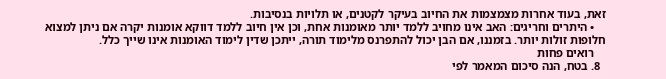זאת, בעוד אחרות מצמצמות את החיוב בעיקר לקטנים, או תלויות בנסיבות.
    • היתרים וחריגים: האב אינו מחויב ללמד יותר מאומנות אחת, וכן אין חיוב ללמד דווקא אומנות יקרה אם ניתן למצוא חלופות זולות יותר. בזמננו, אם הבן יכול להתפרנס מלימוד תורה, ייתכן שדין לימוד האומנות אינו שייך כלל.
    רואים פחות
  8. בטח, הנה סיכום המאמר לפי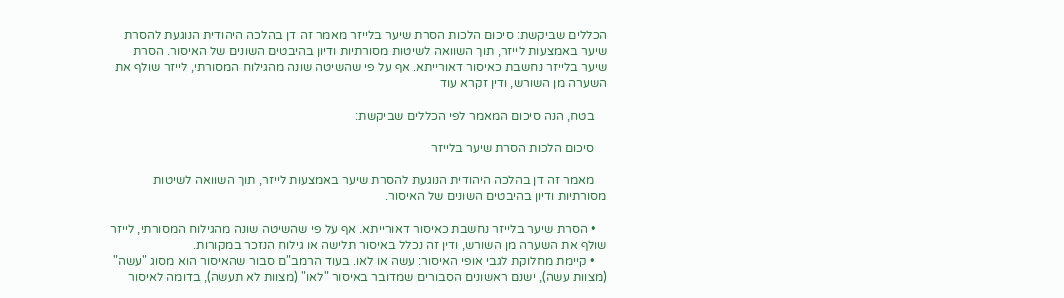הכללים שביקשת: סיכום הלכות הסרת שיער בלייזר מאמר זה דן בהלכה היהודית הנוגעת להסרת שיער באמצעות לייזר, תוך השוואה לשיטות מסורתיות ודיון בהיבטים השונים של האיסור. הסרת שיער בלייזר נחשבת כאיסור דאורייתא. אף על פי שהשיטה שונה מהגילוח המסורתי, לייזר שולף את השערה מן השורש, ודין זקרא עוד

    בטח, הנה סיכום המאמר לפי הכללים שביקשת:

    סיכום הלכות הסרת שיער בלייזר

    מאמר זה דן בהלכה היהודית הנוגעת להסרת שיער באמצעות לייזר, תוך השוואה לשיטות מסורתיות ודיון בהיבטים השונים של האיסור.

    • הסרת שיער בלייזר נחשבת כאיסור דאורייתא. אף על פי שהשיטה שונה מהגילוח המסורתי, לייזר שולף את השערה מן השורש, ודין זה נכלל באיסור תלישה או גילוח הנזכר במקורות.
    • קיימת מחלוקת לגבי אופי האיסור: עשה או לאו. בעוד הרמב"ם סבור שהאיסור הוא מסוג "עשה" (מצוות עשה), ישנם ראשונים הסבורים שמדובר באיסור "לאו" (מצוות לא תעשה), בדומה לאיסור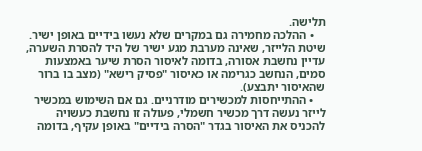תלישה.
    • ההלכה מחמירה גם במקרים שלא נעשו בידיים באופן ישיר. שיטת הלייזר, שאינה מערבת מגע ישיר של היד להסרת השערה, עדיין נחשבת אסורה, בדומה לאיסור הסרת שיער באמצעות סמים, הנחשב כגרימה או כאיסור "פסיק רישא" (מצב בו ברור שהאיסור יתבצע).
    • ההתייחסות למכשירים מודרניים. גם אם השימוש במכשיר לייזר נעשה דרך מכשיר חשמלי, פעולה זו נחשבת כעשויה להכניס את האיסור בגדר "הסרה בידיים" באופן עקיף, בדומה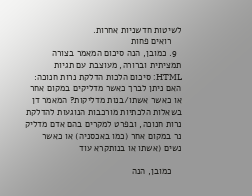לשיטות חדשניות אחרות.
    רואים פחות
  9. כמובן, הנה סיכום המאמר בצורה תמציתית וברורה, מעוצבת עם תגיות HTML: סיכום הלכות הדלקת נרות חנוכה: האם ניתן לברך כאשר מדליקים במקום אחר או כאשר אשתו/בנות מדליקות? המאמר דן בשאלות הלכתיות מורכבות הנוגעות להדלקת נרות חנוכה, ובפרט למקרים בהם אדם מדליק נר במקום אחר (כמו באכסניה) או כאשר נשים (אשתו או בנותקרא עוד

    כמובן, הנה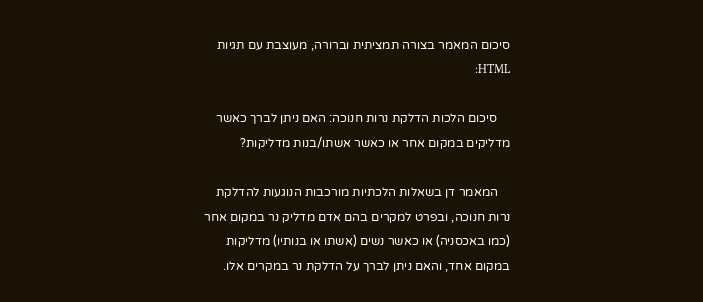סיכום המאמר בצורה תמציתית וברורה, מעוצבת עם תגיות HTML:

    סיכום הלכות הדלקת נרות חנוכה: האם ניתן לברך כאשר מדליקים במקום אחר או כאשר אשתו/בנות מדליקות?

    המאמר דן בשאלות הלכתיות מורכבות הנוגעות להדלקת נרות חנוכה, ובפרט למקרים בהם אדם מדליק נר במקום אחר (כמו באכסניה) או כאשר נשים (אשתו או בנותיו) מדליקות במקום אחד, והאם ניתן לברך על הדלקת נר במקרים אלו.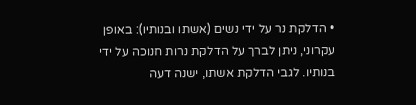• הדלקת נר על ידי נשים (אשתו ובנותיו): באופן עקרוני, ניתן לברך על הדלקת נרות חנוכה על ידי בנותיו. לגבי הדלקת אשתו, ישנה דעה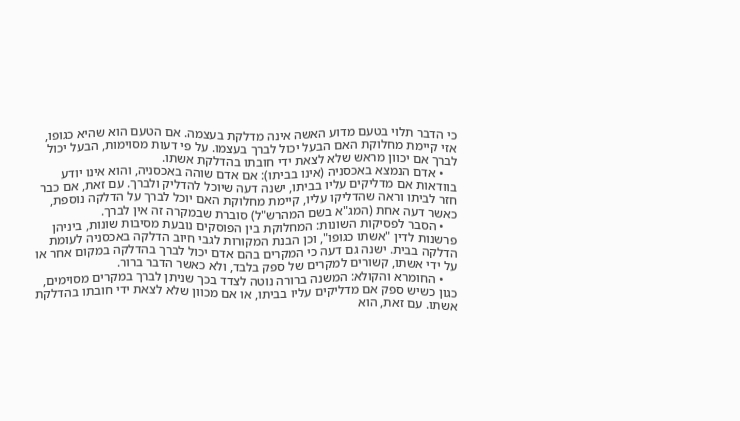כי הדבר תלוי בטעם מדוע האשה אינה מדלקת בעצמה. אם הטעם הוא שהיא כגופו, אזי קיימת מחלוקת האם הבעל יכול לברך בעצמו. על פי דעות מסוימות, הבעל יכול לברך אם יכוון מראש שלא לצאת ידי חובתו בהדלקת אשתו.
    • אדם הנמצא באכסניה (אינו בביתו): אם אדם שוהה באכסניה, והוא אינו יודע בוודאות אם מדליקים עליו בביתו, ישנה דעה שיוכל להדליק ולברך. עם זאת, אם כבר חזר לביתו וראה שהדליקו עליו, קיימת מחלוקת האם יוכל לברך על הדלקה נוספת, כאשר דעה אחת (המג"א בשם המהרש"ל) סוברת שבמקרה זה אין לברך.
    • הסבר לפסיקות השונות: המחלוקת בין הפוסקים נובעת מסיבות שונות, ביניהן פרשנות לדין "אשתו כגופו", וכן הבנת המקורות לגבי חיוב הדלקה באכסניה לעומת הדלקה בבית. ישנה גם דעה כי המקרים בהם אדם יכול לברך בהדלקה במקום אחר או על ידי אשתו, קשורים למקרים של ספק בלבד, ולא כאשר הדבר ברור.
    • החומרא והקולא: המשנה ברורה נוטה לצדד בכך שניתן לברך במקרים מסוימים, כגון כשיש ספק אם מדליקים עליו בביתו, או אם מכוון שלא לצאת ידי חובתו בהדלקת אשתו. עם זאת, הוא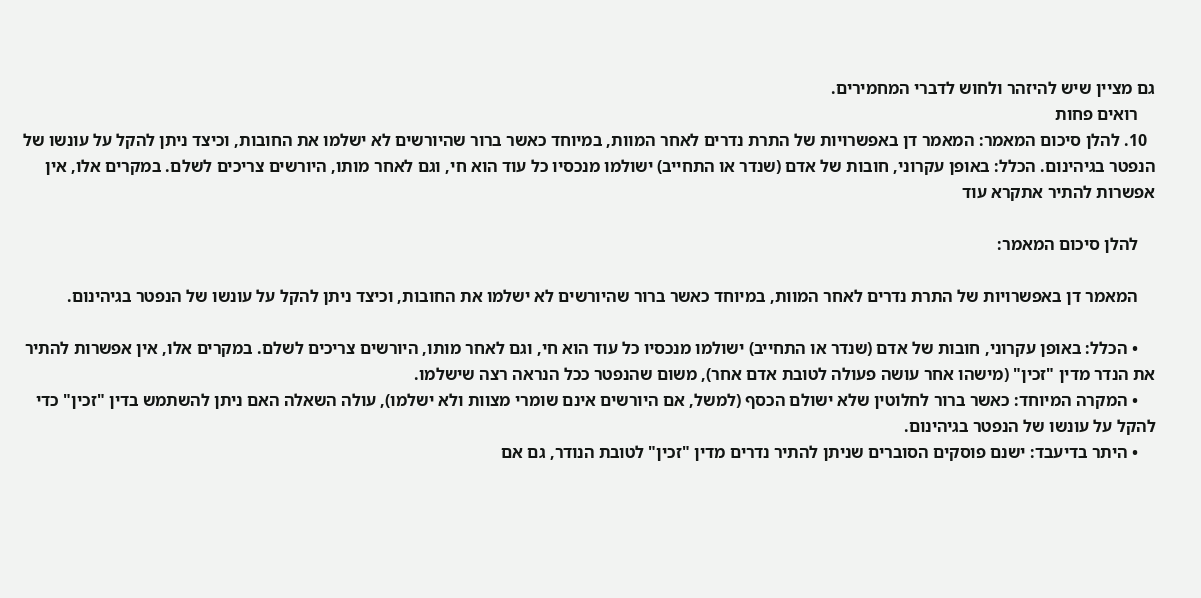גם מציין שיש להיזהר ולחוש לדברי המחמירים.
    רואים פחות
  10. להלן סיכום המאמר: המאמר דן באפשרויות של התרת נדרים לאחר המוות, במיוחד כאשר ברור שהיורשים לא ישלמו את החובות, וכיצד ניתן להקל על עונשו של הנפטר בגיהינום. הכלל: באופן עקרוני, חובות של אדם (שנדר או התחייב) ישולמו מנכסיו כל עוד הוא חי, וגם לאחר מותו, היורשים צריכים לשלם. במקרים אלו, אין אפשרות להתיר אתקרא עוד

    להלן סיכום המאמר:

    המאמר דן באפשרויות של התרת נדרים לאחר המוות, במיוחד כאשר ברור שהיורשים לא ישלמו את החובות, וכיצד ניתן להקל על עונשו של הנפטר בגיהינום.

    • הכלל: באופן עקרוני, חובות של אדם (שנדר או התחייב) ישולמו מנכסיו כל עוד הוא חי, וגם לאחר מותו, היורשים צריכים לשלם. במקרים אלו, אין אפשרות להתיר את הנדר מדין "זכין" (מישהו אחר עושה פעולה לטובת אדם אחר), משום שהנפטר ככל הנראה רצה שישלמו.
    • המקרה המיוחד: כאשר ברור לחלוטין שלא ישולם הכסף (למשל, אם היורשים אינם שומרי מצוות ולא ישלמו), עולה השאלה האם ניתן להשתמש בדין "זכין" כדי להקל על עונשו של הנפטר בגיהינום.
    • היתר בדיעבד: ישנם פוסקים הסוברים שניתן להתיר נדרים מדין "זכין" לטובת הנודר, גם אם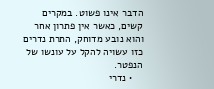הדבר אינו פשוט. במקרים קשים, כאשר אין פתרון אחר והוא נובע מדוחק, התרת נדרים כזו עשויה להקל על עונשו של הנפטר.
    • נדרי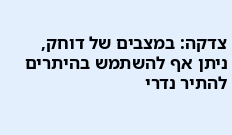צדקה: במצבים של דוחק, ניתן אף להשתמש בהיתרים להתיר נדרי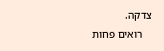צדקה.
    רואים פחות